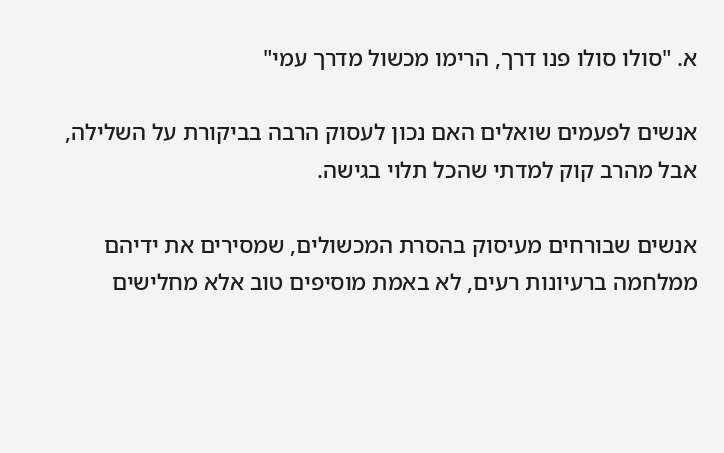א. "סולו סולו פנו דרך, הרימו מכשול מדרך עמי"

אנשים לפעמים שואלים האם נכון לעסוק הרבה בביקורת על השלילה, אבל מהרב קוק למדתי שהכל תלוי בגישה.

אנשים שבורחים מעיסוק בהסרת המכשולים, שמסירים את ידיהם ממלחמה ברעיונות רעים, לא באמת מוסיפים טוב אלא מחלישים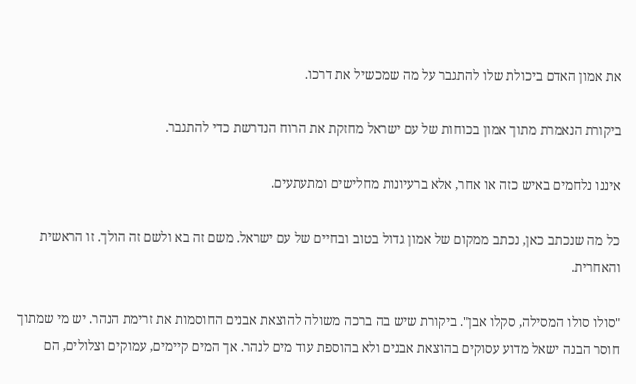את אמון האדם ביכולת שלו להתגבר על מה שמכשיל את דרכו.

ביקורת הנאמרת מתוך אמון בכוחות של עם ישראל מחזקת את הרוח הנדרשת כדי להתגבר.

איננו נלחמים באיש כזה או אחר, אלא ברעיונות מחלישים ומתעתעים.

כל מה שנכתב כאן, נכתב ממקום של אמון גדול בטוב ובחיים של עם ישראל. משם זה בא ולשם זה הולך. זו הראשית והאחרית.

"סולו סולו המסילה, סקלו אבן". ביקורת שיש בה ברכה משולה להוצאת אבנים החוסמות את זרימת הנהר. יש מי שמתוך חוסר הבנה ישאל מדוע עסוקים בהוצאת אבנים ולא בהוספת עוד מים לנהר. אך המים קיימים, עמוקים וצלולים, הם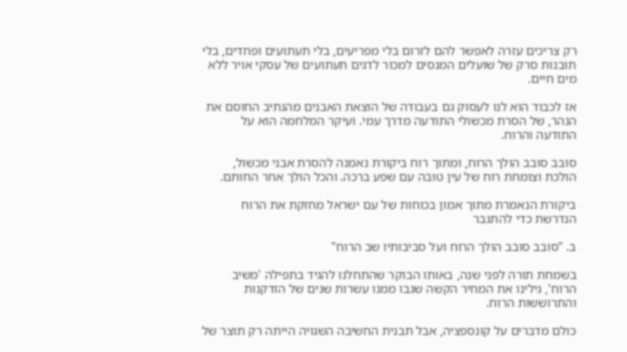רק צריכים עזרה לאפשר להם לזרום בלי מפריעים, בלי תעתועים ופחדים, בלי תובנות סרק של שועלים המנסים למכור לדגים תעתועים של עסקי אויר ללא מים חיים.

אז לכבוד הוא לנו לעסוק גם בעבודה של הוצאת האבנים מהנתיב החוסם את הנהר, של הסרת מכשולי התודעה מדרך עמי. ועיקר המלחמה הוא על התודעה והרוח.

סובב סובב הולך הרוח, ומתוך רוח ביקורת נאמנה להסרת אבני מכשול, הולכת וצומחת רוח של עין טובה עם שפע ברכה. והכל הולך אחר החותם.

ביקורת הנאמרת מתוך אמון בכוחות של עם ישראל מחזקת את הרוח הנדרשת כדי להתגבר

ב. "סובב סובב הולך הרוח ועל סביבותיו שב הרוח"

בשמחת תורה לפני שנה, באותו הבוקר שהתחלנו להגיד בתפילה 'משיב הרוח', גילינו את המחיר הקשה שגבו ממנו עשרות שנים של הזדקנות והתרוששות הרוח.

כולם מדברים על קונספציה, אבל תבנית החשיבה השגויה הייתה רק תוצר של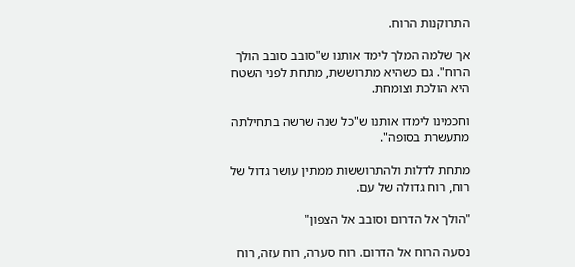התרוקנות הרוח.

אך שלמה המלך לימד אותנו ש"סובב סובב הולך הרוח". גם כשהיא מתרוששת, מתחת לפני השטח היא הולכת וצומחת.

וחכמינו לימדו אותנו ש"כל שנה שרשה בתחילתה מתעשרת בסופה".

מתחת לדלות ולהתרוששות ממתין עושר גדול של רוח, רוח גדולה של עם.

"הולך אל הדרום וסובב אל הצפון"

נסעה הרוח אל הדרום. רוח סערה, רוח עזה, רוח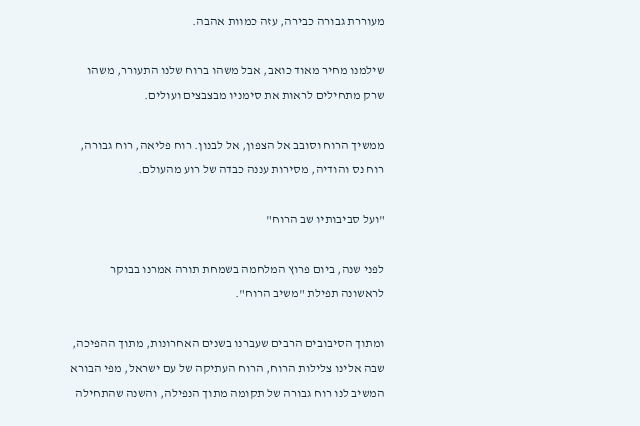מעוררת גבורה כבירה, עזה כמוות אהבה.

שילמנו מחיר מאוד כואב, אבל משהו ברוח שלנו התעורר, משהו שרק מתחילים לראות את סימניו מבצבצים ועולים.

ממשיך הרוח וסובב אל הצפון, אל לבנון. רוח פליאה, רוח גבורה, רוח נס והודיה, מסירות עננה כבדה של רוע מהעולם.

"ועל סביבותיו שב הרוח"

לפני שנה, ביום פרוץ המלחמה בשמחת תורה אמרנו בבוקר לראשונה תפילת "משיב הרוח".

ומתוך הסיבובים הרבים שעברנו בשנים האחרונות, מתוך ההפיכה, שבה אלינו צלילות הרוח, הרוח העתיקה של עם ישראל, מפי הבורא המשיב לנו רוח גבורה של תקומה מתוך הנפילה, והשנה שהתחילה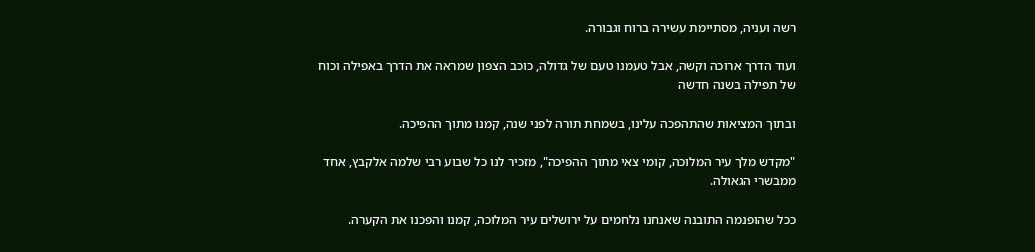רשה ועניה, מסתיימת עשירה ברוח וגבורה.

ועוד הדרך ארוכה וקשה, אבל טעמנו טעם של גדולה, כוכב הצפון שמראה את הדרך באפילה וכוח של תפילה בשנה חדשה

ובתוך המציאות שהתהפכה עלינו, בשמחת תורה לפני שנה, קמנו מתוך ההפיכה.

"מקדש מלך עיר המלוכה, קומי צאי מתוך ההפיכה", מזכיר לנו כל שבוע רבי שלמה אלקבץ, אחד ממבשרי הגאולה.

ככל שהופנמה התובנה שאנחנו נלחמים על ירושלים עיר המלוכה, קמנו והפכנו את הקערה.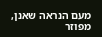מעם הנראה שאנן, מפוזר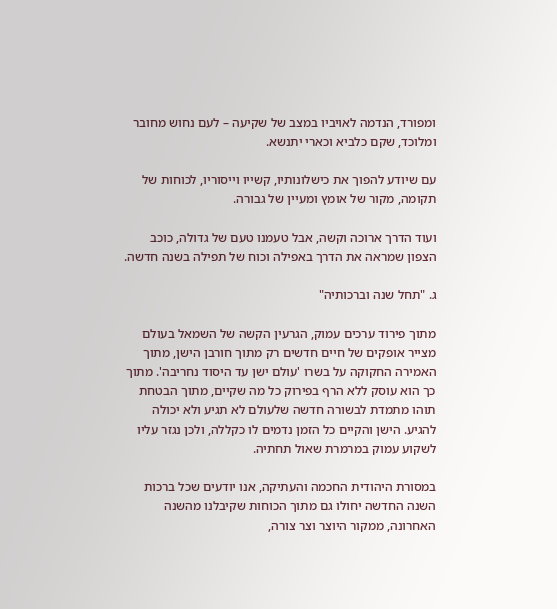ומפורד, הנדמה לאויביו במצב של שקיעה – לעם נחוש מחובר ומלוכד, שקם כלביא וכארי יתנשא.

עם שיודע להפוך את כישלונותיו, קשייו וייסוריו, לכוחות של תקומה, מקור של אומץ ומעיין של גבורה.

ועוד הדרך ארוכה וקשה, אבל טעמנו טעם של גדולה, כוכב הצפון שמראה את הדרך באפילה וכוח של תפילה בשנה חדשה.

ג. "תחל שנה וברכותיה"

מתוך פירוד ערכים עמוק, הגרעין הקשה של השמאל בעולם מצייר אופקים של חיים חדשים רק מתוך חורבן הישן, מתוך האמירה החקוקה על בשרו 'עולם ישן עד היסוד נחריבה'. מתוך כך הוא עוסק ללא הרף בפירוק כל מה שקיים, מתוך הבטחת תוהו מתמדת לבשורה חדשה שלעולם לא תגיע ולא יכולה להגיע. הישן והקיים כל הזמן נדמים לו כקללה, ולכן נגזר עליו לשקוע עמוק במרמרת שאול תחתיה.

במסורת היהודית החכמה והעתיקה, אנו יודעים שכל ברכות השנה החדשה יחולו גם מתוך הכוחות שקיבלנו מהשנה האחרונה, ממקור היוצר וצר צורה,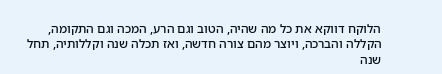הלוקח דווקא את כל מה שהיה, הטוב וגם הרע, המכה וגם התקומה, הקללה והברכה, ויוצר מהם צורה חדשה, ואז תכלה שנה וקללותיה, תחל שנה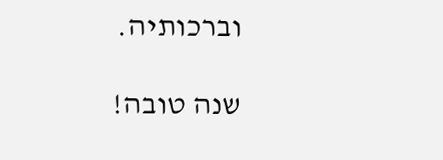וברכותיה.

שנה טובה!